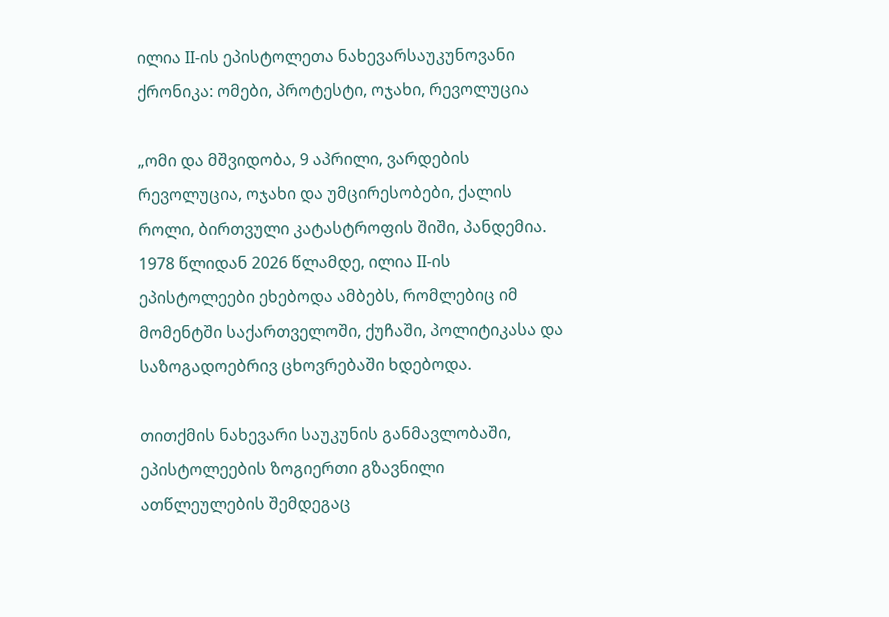ილია II-ის ეპისტოლეთა ნახევარსაუკუნოვანი ქრონიკა: ომები, პროტესტი, ოჯახი, რევოლუცია

„ომი და მშვიდობა, 9 აპრილი, ვარდების რევოლუცია, ოჯახი და უმცირესობები, ქალის როლი, ბირთვული კატასტროფის შიში, პანდემია. 1978 წლიდან 2026 წლამდე, ილია II-ის ეპისტოლეები ეხებოდა ამბებს, რომლებიც იმ მომენტში საქართველოში, ქუჩაში, პოლიტიკასა და საზოგადოებრივ ცხოვრებაში ხდებოდა.

თითქმის ნახევარი საუკუნის განმავლობაში, ეპისტოლეების ზოგიერთი გზავნილი ათწლეულების შემდეგაც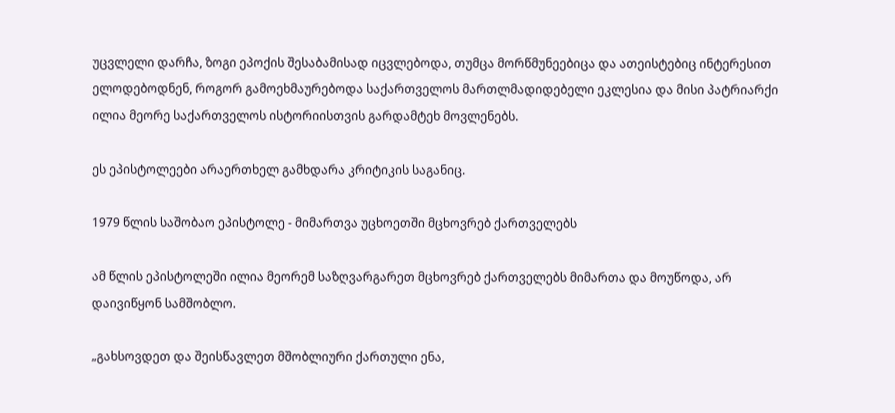უცვლელი დარჩა, ზოგი ეპოქის შესაბამისად იცვლებოდა, თუმცა მორწმუნეებიცა და ათეისტებიც ინტერესით ელოდებოდნენ, როგორ გამოეხმაურებოდა საქართველოს მართლმადიდებელი ეკლესია და მისი პატრიარქი ილია მეორე საქართველოს ისტორიისთვის გარდამტეხ მოვლენებს.

ეს ეპისტოლეები არაერთხელ გამხდარა კრიტიკის საგანიც.

1979 წლის საშობაო ეპისტოლე - მიმართვა უცხოეთში მცხოვრებ ქართველებს

ამ წლის ეპისტოლეში ილია მეორემ საზღვარგარეთ მცხოვრებ ქართველებს მიმართა და მოუწოდა, არ დაივიწყონ სამშობლო.

„გახსოვდეთ და შეისწავლეთ მშობლიური ქართული ენა,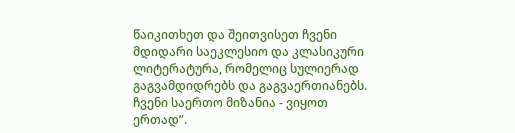წაიკითხეთ და შეითვისეთ ჩვენი მდიდარი საეკლესიო და კლასიკური ლიტერატურა, რომელიც სულიერად გაგვამდიდრებს და გაგვაერთიანებს. ჩვენი საერთო მიზანია - ვიყოთ ერთად”.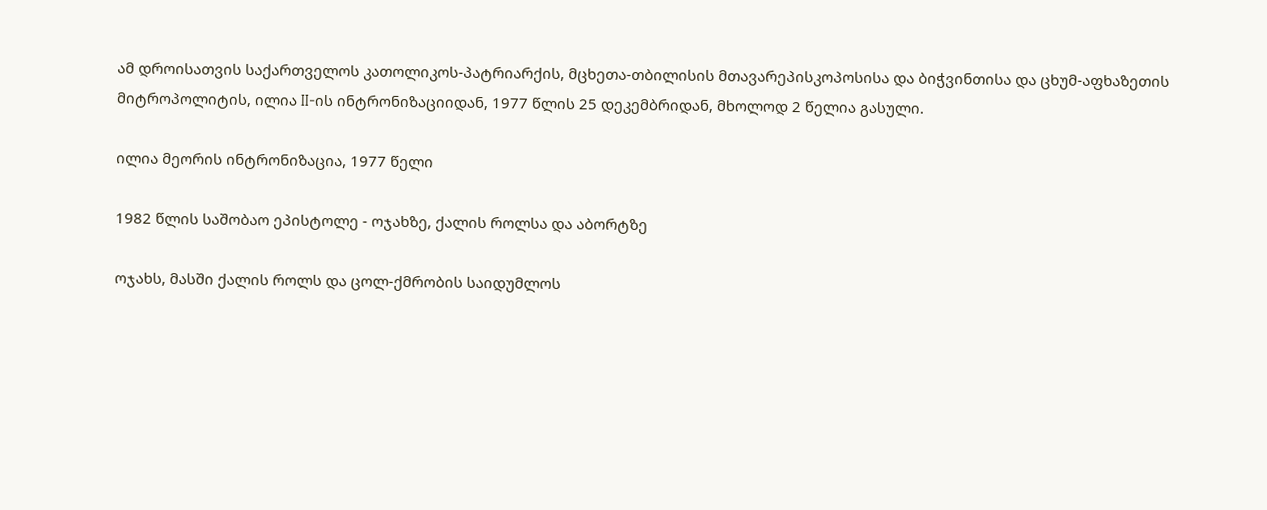ამ დროისათვის საქართველოს კათოლიკოს-პატრიარქის, მცხეთა-თბილისის მთავარეპისკოპოსისა და ბიჭვინთისა და ცხუმ-აფხაზეთის მიტროპოლიტის, ილია II-ის ინტრონიზაციიდან, 1977 წლის 25 დეკემბრიდან, მხოლოდ 2 წელია გასული.

ილია მეორის ინტრონიზაცია, 1977 წელი

1982 წლის საშობაო ეპისტოლე - ოჯახზე, ქალის როლსა და აბორტზე

ოჯახს, მასში ქალის როლს და ცოლ-ქმრობის საიდუმლოს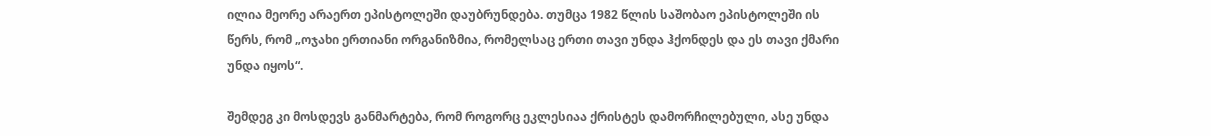ილია მეორე არაერთ ეპისტოლეში დაუბრუნდება. თუმცა 1982 წლის საშობაო ეპისტოლეში ის წერს, რომ „ოჯახი ერთიანი ორგანიზმია, რომელსაც ერთი თავი უნდა ჰქონდეს და ეს თავი ქმარი უნდა იყოს“.

შემდეგ კი მოსდევს განმარტება, რომ როგორც ეკლესიაა ქრისტეს დამორჩილებული, ასე უნდა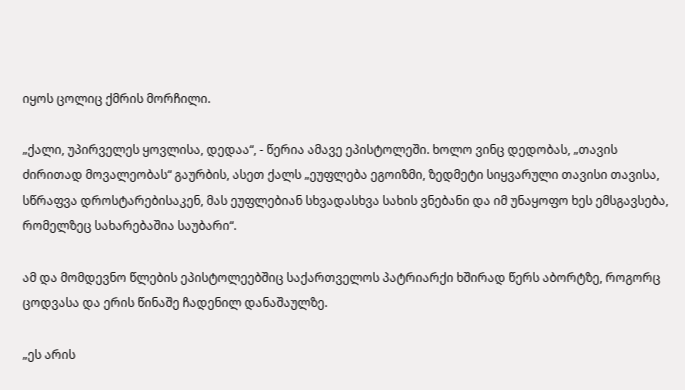იყოს ცოლიც ქმრის მორჩილი.

„ქალი, უპირველეს ყოვლისა, დედაა“, - წერია ამავე ეპისტოლეში. ხოლო ვინც დედობას, „თავის ძირითად მოვალეობას“ გაურბის, ასეთ ქალს „ეუფლება ეგოიზმი, ზედმეტი სიყვარული თავისი თავისა, სწრაფვა დროსტარებისაკენ, მას ეუფლებიან სხვადასხვა სახის ვნებანი და იმ უნაყოფო ხეს ემსგავსება, რომელზეც სახარებაშია საუბარი“.

ამ და მომდევნო წლების ეპისტოლეებშიც საქართველოს პატრიარქი ხშირად წერს აბორტზე, როგორც ცოდვასა და ერის წინაშე ჩადენილ დანაშაულზე.

„ეს არის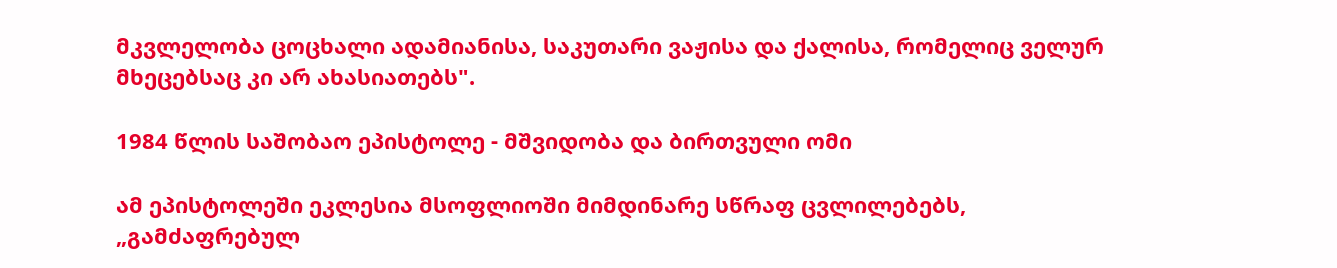მკვლელობა ცოცხალი ადამიანისა, საკუთარი ვაჟისა და ქალისა, რომელიც ველურ მხეცებსაც კი არ ახასიათებს".

1984 წლის საშობაო ეპისტოლე - მშვიდობა და ბირთვული ომი

ამ ეპისტოლეში ეკლესია მსოფლიოში მიმდინარე სწრაფ ცვლილებებს, „გამძაფრებულ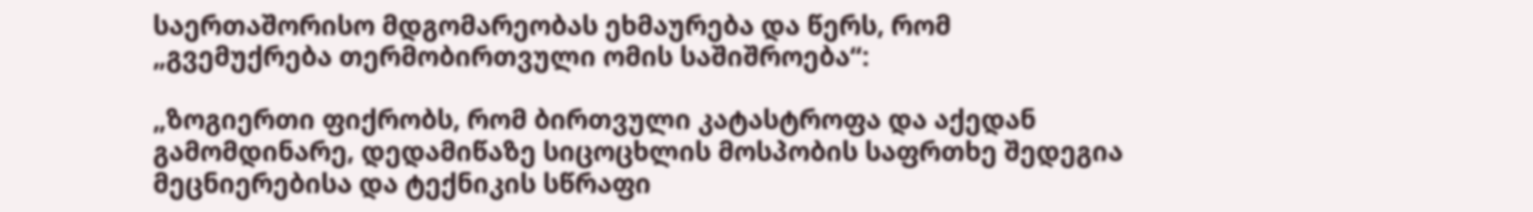საერთაშორისო მდგომარეობას ეხმაურება და წერს, რომ „გვემუქრება თერმობირთვული ომის საშიშროება“:

„ზოგიერთი ფიქრობს, რომ ბირთვული კატასტროფა და აქედან გამომდინარე, დედამიწაზე სიცოცხლის მოსპობის საფრთხე შედეგია მეცნიერებისა და ტექნიკის სწრაფი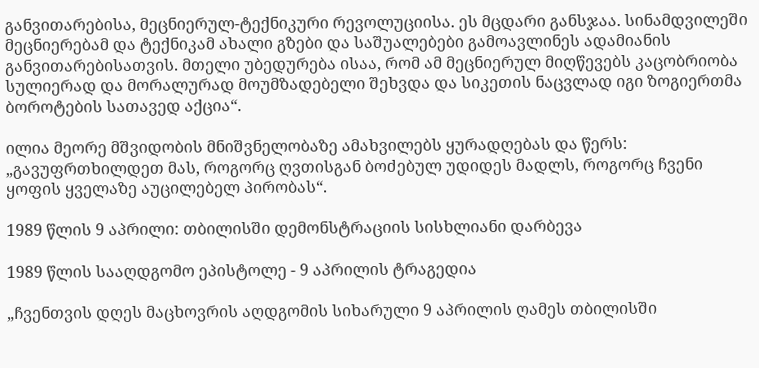განვითარებისა, მეცნიერულ-ტექნიკური რევოლუციისა. ეს მცდარი განსჯაა. სინამდვილეში მეცნიერებამ და ტექნიკამ ახალი გზები და საშუალებები გამოავლინეს ადამიანის განვითარებისათვის. მთელი უბედურება ისაა, რომ ამ მეცნიერულ მიღწევებს კაცობრიობა სულიერად და მორალურად მოუმზადებელი შეხვდა და სიკეთის ნაცვლად იგი ზოგიერთმა ბოროტების სათავედ აქცია“.

ილია მეორე მშვიდობის მნიშვნელობაზე ამახვილებს ყურადღებას და წერს: „გავუფრთხილდეთ მას, როგორც ღვთისგან ბოძებულ უდიდეს მადლს, როგორც ჩვენი ყოფის ყველაზე აუცილებელ პირობას“.

1989 წლის 9 აპრილი: თბილისში დემონსტრაციის სისხლიანი დარბევა

1989 წლის სააღდგომო ეპისტოლე - 9 აპრილის ტრაგედია

„ჩვენთვის დღეს მაცხოვრის აღდგომის სიხარული 9 აპრილის ღამეს თბილისში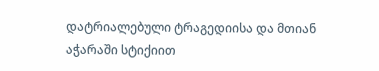დატრიალებული ტრაგედიისა და მთიან აჭარაში სტიქიით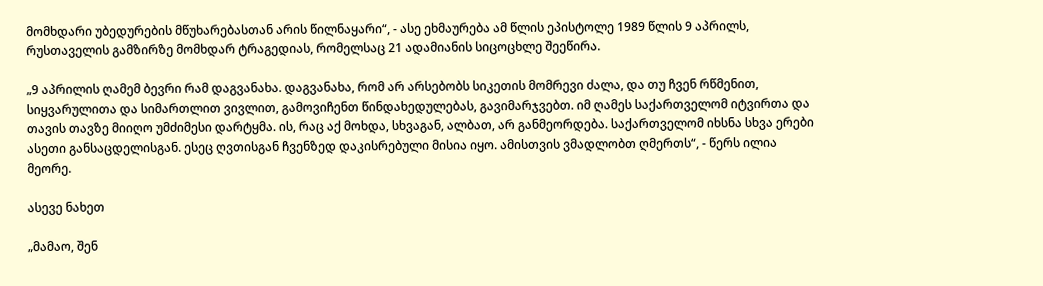მომხდარი უბედურების მწუხარებასთან არის წილნაყარი“, - ასე ეხმაურება ამ წლის ეპისტოლე 1989 წლის 9 აპრილს, რუსთაველის გამზირზე მომხდარ ტრაგედიას, რომელსაც 21 ადამიანის სიცოცხლე შეეწირა.

„9 აპრილის ღამემ ბევრი რამ დაგვანახა. დაგვანახა, რომ არ არსებობს სიკეთის მომრევი ძალა, და თუ ჩვენ რწმენით, სიყვარულითა და სიმართლით ვივლით, გამოვიჩენთ წინდახედულებას, გავიმარჯვებთ. იმ ღამეს საქართველომ იტვირთა და თავის თავზე მიიღო უმძიმესი დარტყმა. ის, რაც აქ მოხდა, სხვაგან, ალბათ, არ განმეორდება. საქართველომ იხსნა სხვა ერები ასეთი განსაცდელისგან. ესეც ღვთისგან ჩვენზედ დაკისრებული მისია იყო. ამისთვის ვმადლობთ ღმერთს“, - წერს ილია მეორე.

ასევე ნახეთ

„მამაო, შენ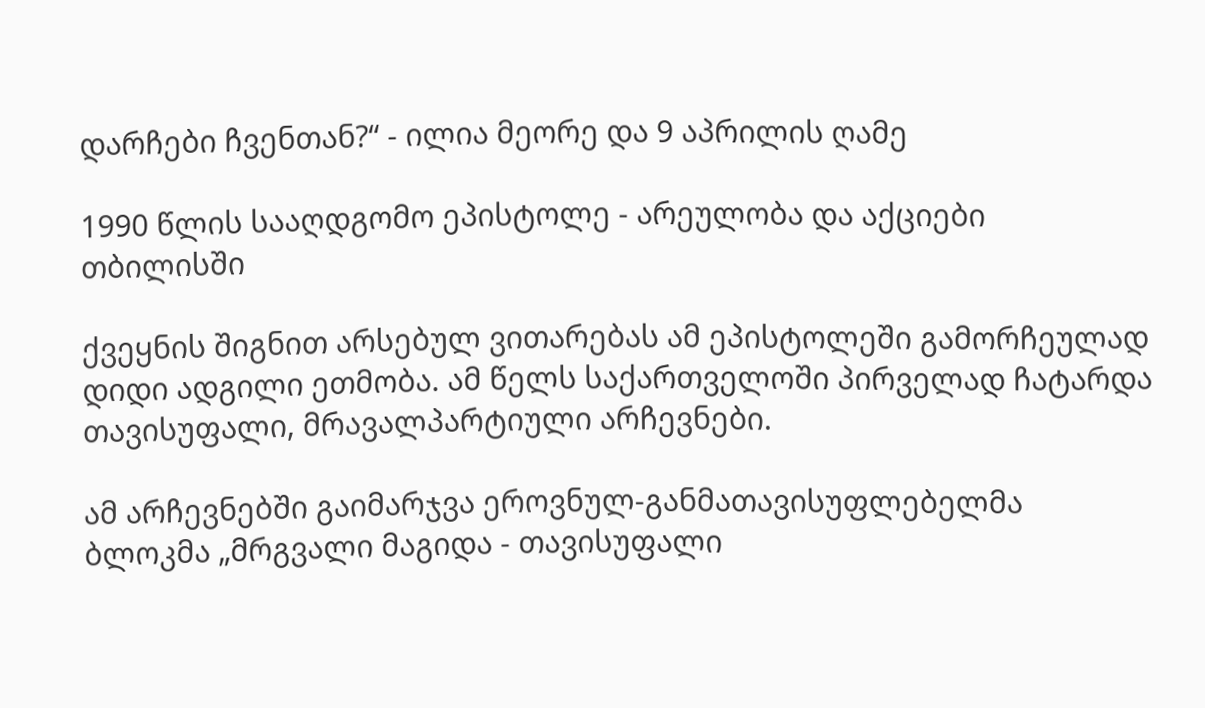დარჩები ჩვენთან?“ - ილია მეორე და 9 აპრილის ღამე

1990 წლის სააღდგომო ეპისტოლე - არეულობა და აქციები თბილისში

ქვეყნის შიგნით არსებულ ვითარებას ამ ეპისტოლეში გამორჩეულად დიდი ადგილი ეთმობა. ამ წელს საქართველოში პირველად ჩატარდა თავისუფალი, მრავალპარტიული არჩევნები.

ამ არჩევნებში გაიმარჯვა ეროვნულ-განმათავისუფლებელმა ბლოკმა „მრგვალი მაგიდა - თავისუფალი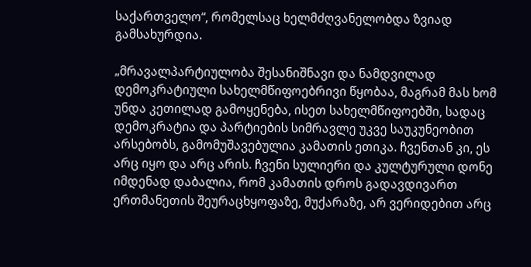საქართველო“, რომელსაც ხელმძღვანელობდა ზვიად გამსახურდია.

„მრავალპარტიულობა შესანიშნავი და ნამდვილად დემოკრატიული სახელმწიფოებრივი წყობაა, მაგრამ მას ხომ უნდა კეთილად გამოყენება, ისეთ სახელმწიფოებში, სადაც დემოკრატია და პარტიების სიმრავლე უკვე საუკუნეობით არსებობს, გამომუშავებულია კამათის ეთიკა. ჩვენთან კი, ეს არც იყო და არც არის. ჩვენი სულიერი და კულტურული დონე იმდენად დაბალია, რომ კამათის დროს გადავდივართ ერთმანეთის შეურაცხყოფაზე, მუქარაზე, არ ვერიდებით არც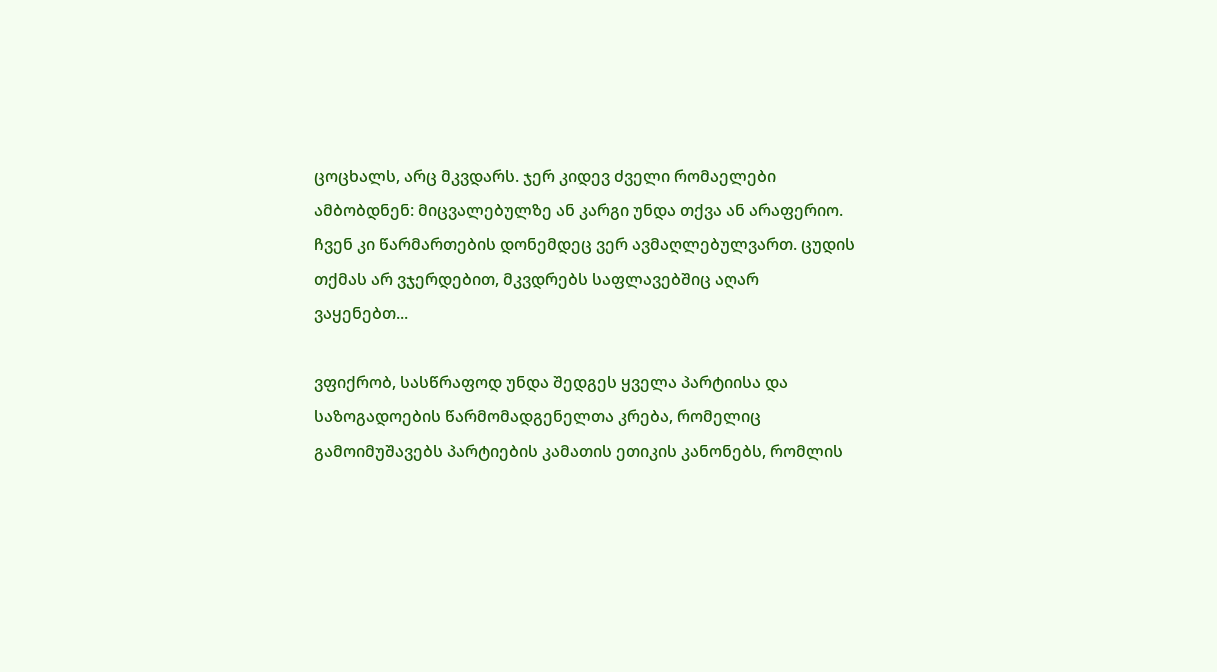ცოცხალს, არც მკვდარს. ჯერ კიდევ ძველი რომაელები ამბობდნენ: მიცვალებულზე ან კარგი უნდა თქვა ან არაფერიო. ჩვენ კი წარმართების დონემდეც ვერ ავმაღლებულვართ. ცუდის თქმას არ ვჯერდებით, მკვდრებს საფლავებშიც აღარ ვაყენებთ...

ვფიქრობ, სასწრაფოდ უნდა შედგეს ყველა პარტიისა და საზოგადოების წარმომადგენელთა კრება, რომელიც გამოიმუშავებს პარტიების კამათის ეთიკის კანონებს, რომლის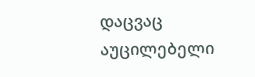დაცვაც აუცილებელი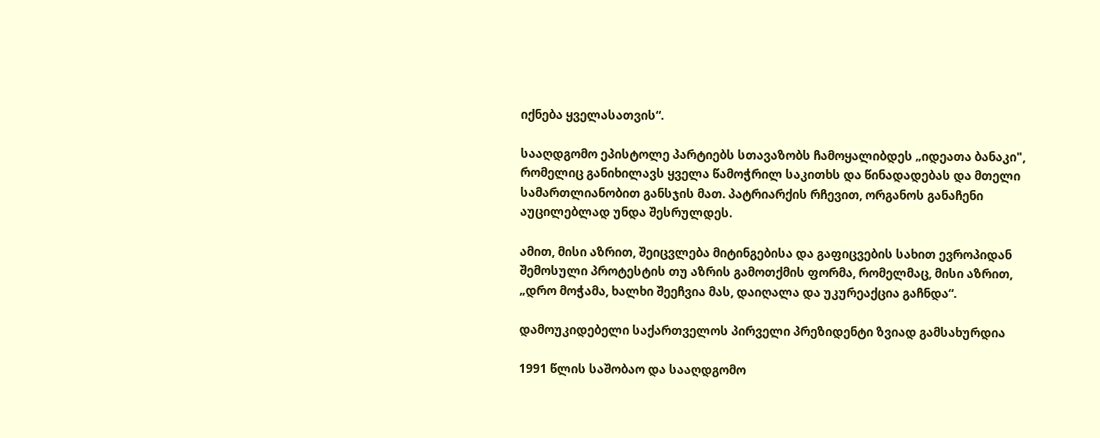იქნება ყველასათვის“.

სააღდგომო ეპისტოლე პარტიებს სთავაზობს ჩამოყალიბდეს „იდეათა ბანაკი", რომელიც განიხილავს ყველა წამოჭრილ საკითხს და წინადადებას და მთელი სამართლიანობით განსჯის მათ. პატრიარქის რჩევით, ორგანოს განაჩენი აუცილებლად უნდა შესრულდეს.

ამით, მისი აზრით, შეიცვლება მიტინგებისა და გაფიცვების სახით ევროპიდან შემოსული პროტესტის თუ აზრის გამოთქმის ფორმა, რომელმაც, მისი აზრით, „დრო მოჭამა, ხალხი შეეჩვია მას, დაიღალა და უკურეაქცია გაჩნდა“.

დამოუკიდებელი საქართველოს პირველი პრეზიდენტი ზვიად გამსახურდია

1991 წლის საშობაო და სააღდგომო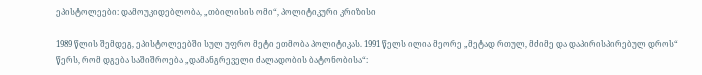ეპისტოლეები: დამოუკიდებლობა, „თბილისის ომი“, პოლიტიკური კრიზისი

1989 წლის შემდეგ, ეპისტოლეებში სულ უფრო მეტი ეთმობა პოლიტიკას. 1991 წელს ილია მეორე „მეტად რთულ, მძიმე და დაპირისპირებულ დროს“ წერს, რომ დგება საშიშროება „დამანგრეველი ძალადობის ბატონობისა“: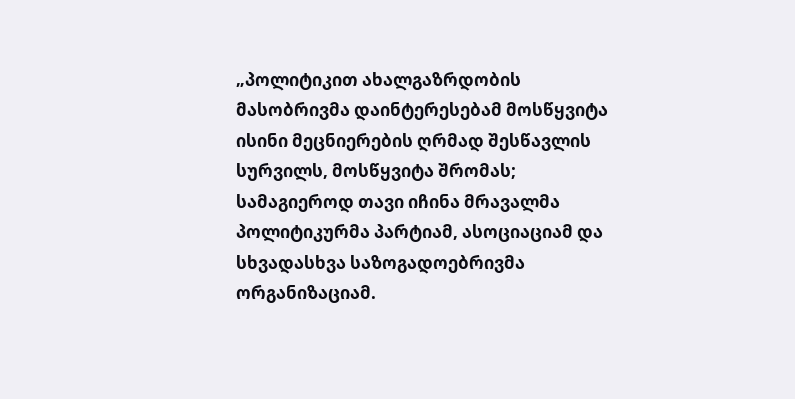„პოლიტიკით ახალგაზრდობის მასობრივმა დაინტერესებამ მოსწყვიტა ისინი მეცნიერების ღრმად შესწავლის სურვილს, მოსწყვიტა შრომას; სამაგიეროდ თავი იჩინა მრავალმა პოლიტიკურმა პარტიამ, ასოციაციამ და სხვადასხვა საზოგადოებრივმა ორგანიზაციამ.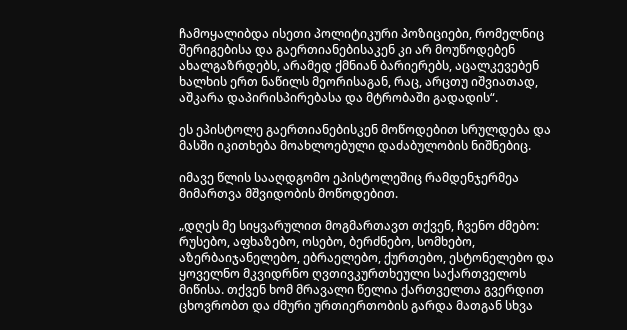ჩამოყალიბდა ისეთი პოლიტიკური პოზიციები, რომელნიც შერიგებისა და გაერთიანებისაკენ კი არ მოუწოდებენ ახალგაზრდებს, არამედ ქმნიან ბარიერებს, აცალკევებენ ხალხის ერთ ნაწილს მეორისაგან, რაც, არცთუ იშვიათად, აშკარა დაპირისპირებასა და მტრობაში გადადის“.

ეს ეპისტოლე გაერთიანებისკენ მოწოდებით სრულდება და მასში იკითხება მოახლოებული დაძაბულობის ნიშნებიც.

იმავე წლის სააღდგომო ეპისტოლეშიც რამდენჯერმეა მიმართვა მშვიდობის მოწოდებით.

„დღეს მე სიყვარულით მოგმართავთ თქვენ, ჩვენო ძმებო: რუსებო, აფხაზებო, ოსებო, ბერძნებო, სომხებო, აზერბაიჯანელებო, ებრაელებო, ქურთებო, ესტონელებო და ყოველნო მკვიდრნო ღვთივკურთხეული საქართველოს მიწისა. თქვენ ხომ მრავალი წელია ქართველთა გვერდით ცხოვრობთ და ძმური ურთიერთობის გარდა მათგან სხვა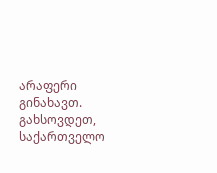არაფერი გინახავთ. გახსოვდეთ, საქართველო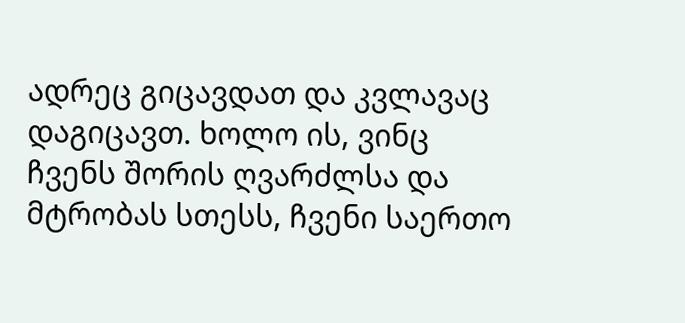ადრეც გიცავდათ და კვლავაც დაგიცავთ. ხოლო ის, ვინც ჩვენს შორის ღვარძლსა და მტრობას სთესს, ჩვენი საერთო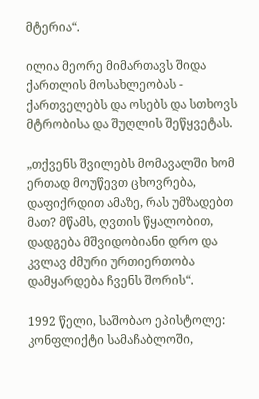მტერია“.

ილია მეორე მიმართავს შიდა ქართლის მოსახლეობას - ქართველებს და ოსებს და სთხოვს მტრობისა და შუღლის შეწყვეტას.

„თქვენს შვილებს მომავალში ხომ ერთად მოუწევთ ცხოვრება, დაფიქრდით ამაზე, რას უმზადებთ მათ? მწამს, ღვთის წყალობით, დადგება მშვიდობიანი დრო და კვლავ ძმური ურთიერთობა დამყარდება ჩვენს შორის“.

1992 წელი, საშობაო ეპისტოლე: კონფლიქტი სამაჩაბლოში,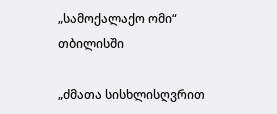„სამოქალაქო ომი“ თბილისში

„ძმათა სისხლისღვრით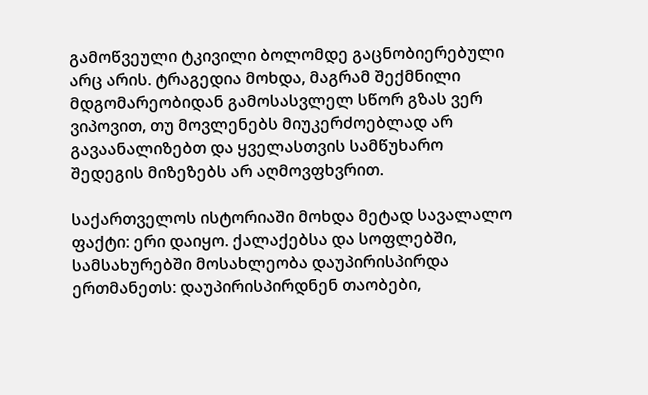გამოწვეული ტკივილი ბოლომდე გაცნობიერებული არც არის. ტრაგედია მოხდა, მაგრამ შექმნილი მდგომარეობიდან გამოსასვლელ სწორ გზას ვერ ვიპოვით, თუ მოვლენებს მიუკერძოებლად არ გავაანალიზებთ და ყველასთვის სამწუხარო შედეგის მიზეზებს არ აღმოვფხვრით.

საქართველოს ისტორიაში მოხდა მეტად სავალალო ფაქტი: ერი დაიყო. ქალაქებსა და სოფლებში, სამსახურებში მოსახლეობა დაუპირისპირდა ერთმანეთს: დაუპირისპირდნენ თაობები,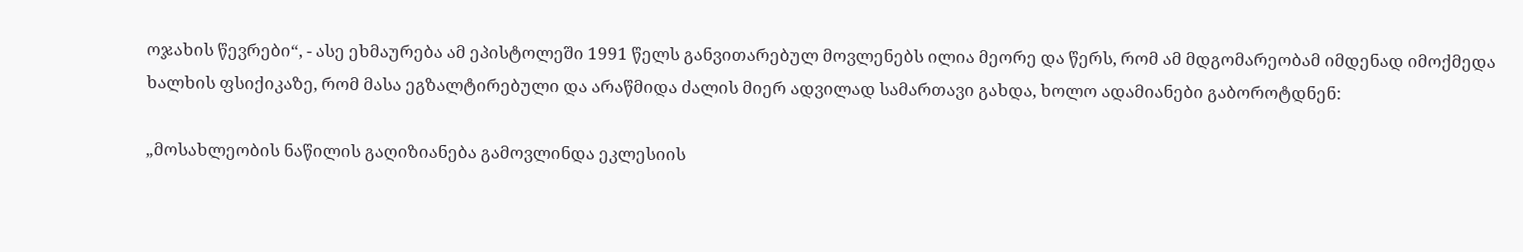ოჯახის წევრები“, - ასე ეხმაურება ამ ეპისტოლეში 1991 წელს განვითარებულ მოვლენებს ილია მეორე და წერს, რომ ამ მდგომარეობამ იმდენად იმოქმედა ხალხის ფსიქიკაზე, რომ მასა ეგზალტირებული და არაწმიდა ძალის მიერ ადვილად სამართავი გახდა, ხოლო ადამიანები გაბოროტდნენ:

„მოსახლეობის ნაწილის გაღიზიანება გამოვლინდა ეკლესიის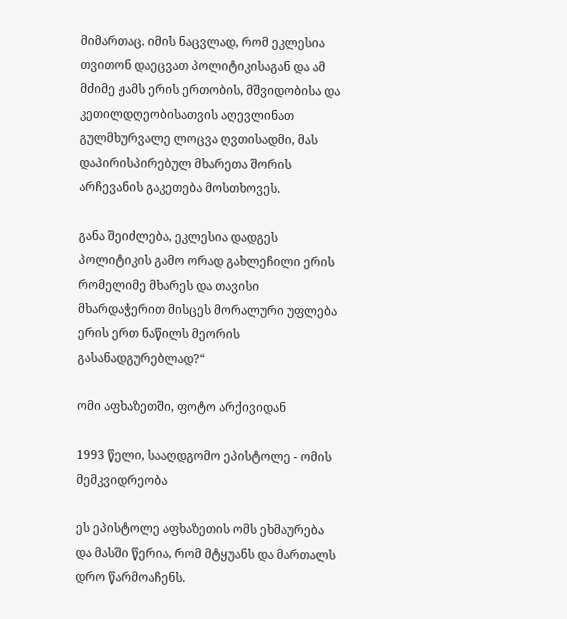მიმართაც. იმის ნაცვლად, რომ ეკლესია თვითონ დაეცვათ პოლიტიკისაგან და ამ მძიმე ჟამს ერის ერთობის, მშვიდობისა და კეთილდღეობისათვის აღევლინათ გულმხურვალე ლოცვა ღვთისადმი, მას დაპირისპირებულ მხარეთა შორის არჩევანის გაკეთება მოსთხოვეს.

განა შეიძლება, ეკლესია დადგეს პოლიტიკის გამო ორად გახლეჩილი ერის რომელიმე მხარეს და თავისი მხარდაჭერით მისცეს მორალური უფლება ერის ერთ ნაწილს მეორის გასანადგურებლად?“

ომი აფხაზეთში, ფოტო არქივიდან

1993 წელი, სააღდგომო ეპისტოლე - ომის მემკვიდრეობა

ეს ეპისტოლე აფხაზეთის ომს ეხმაურება და მასში წერია, რომ მტყუანს და მართალს დრო წარმოაჩენს.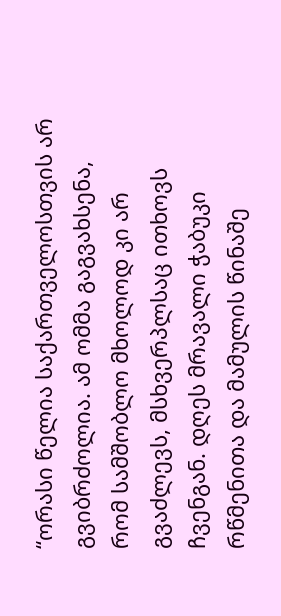“ორასი წელია საქართველოსთვის არ გვიბრძოლია. ამ ომმა გაგვახსენა, რომ სამშობლო მხოლოდ კი არ გვაძლევს, მსხვერპლსაც ითხოვს ჩვენგან. დღეს მრავალი ჭაბუკი რწმენითა და მამულის წინაშე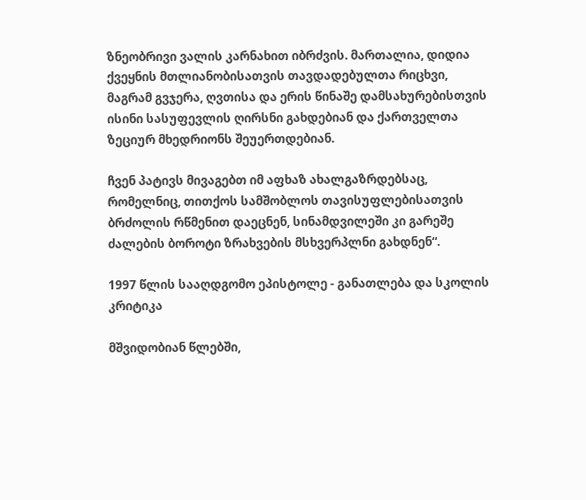ზნეობრივი ვალის კარნახით იბრძვის. მართალია, დიდია ქვეყნის მთლიანობისათვის თავდადებულთა რიცხვი, მაგრამ გვჯერა, ღვთისა და ერის წინაშე დამსახურებისთვის ისინი სასუფევლის ღირსნი გახდებიან და ქართველთა ზეციურ მხედრიონს შეუერთდებიან.

ჩვენ პატივს მივაგებთ იმ აფხაზ ახალგაზრდებსაც, რომელნიც, თითქოს სამშობლოს თავისუფლებისათვის ბრძოლის რწმენით დაეცნენ, სინამდვილეში კი გარეშე ძალების ბოროტი ზრახვების მსხვერპლნი გახდნენ“.

1997 წლის სააღდგომო ეპისტოლე - განათლება და სკოლის კრიტიკა

მშვიდობიან წლებში,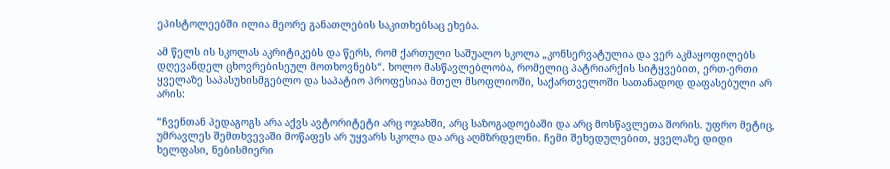ეპისტოლეებში ილია მეორე განათლების საკითხებსაც ეხება.

ამ წელს ის სკოლას აკრიტიკებს და წერს, რომ ქართული საშუალო სკოლა „კონსერვატულია და ვერ აკმაყოფილებს დღევანდელ ცხოვრებისეულ მოთხოვნებს“. ხოლო მასწავლებლობა, რომელიც პატრიარქის სიტყვებით, ერთ-ერთი ყველაზე საპასუხისმგებლო და საპატიო პროფესიაა მთელ მსოფლიოში, საქართველოში სათანადოდ დაფასებული არ არის:

“ჩვენთან პედაგოგს არა აქვს ავტორიტეტი არც ოჯახში, არც საზოგადოებაში და არც მოსწავლეთა შორის. უფრო მეტიც, უმრავლეს შემთხვევაში მოწაფეს არ უყვარს სკოლა და არც აღმზრდელნი. ჩემი შეხედულებით, ყველაზე დიდი ხელფასი, ნებისმიერი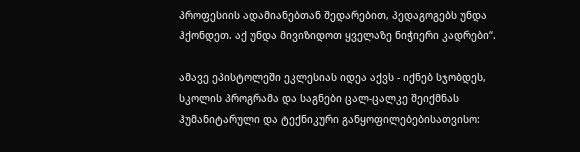პროფესიის ადამიანებთან შედარებით, პედაგოგებს უნდა ჰქონდეთ. აქ უნდა მივიზიდოთ ყველაზე ნიჭიერი კადრები“.

ამავე ეპისტოლეში ეკლესიას იდეა აქვს - იქნებ სჯობდეს, სკოლის პროგრამა და საგნები ცალ-ცალკე შეიქმნას ჰუმანიტარული და ტექნიკური განყოფილებებისათვისო: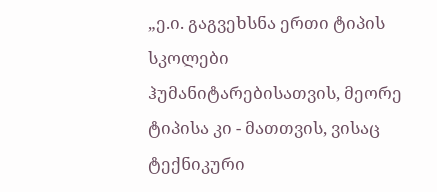„ე.ი. გაგვეხსნა ერთი ტიპის სკოლები ჰუმანიტარებისათვის, მეორე ტიპისა კი - მათთვის, ვისაც ტექნიკური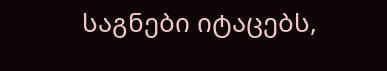საგნები იტაცებს,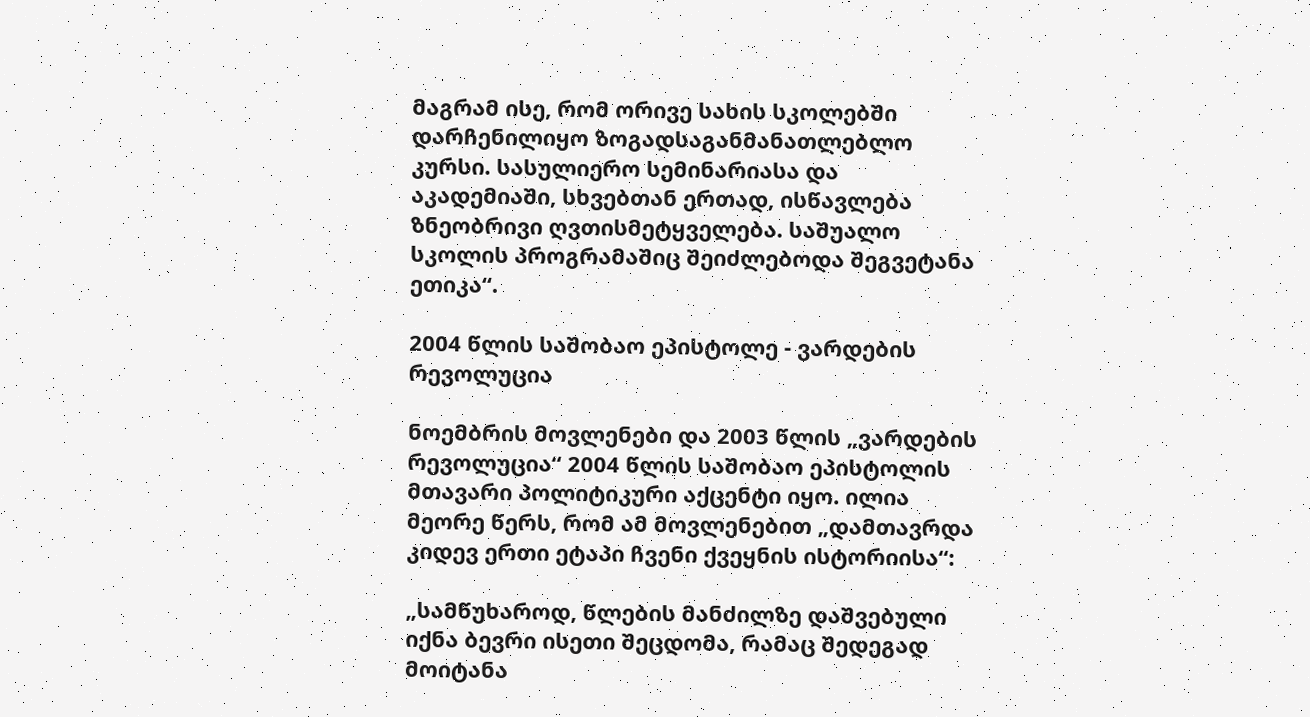მაგრამ ისე, რომ ორივე სახის სკოლებში დარჩენილიყო ზოგადსაგანმანათლებლო კურსი. სასულიერო სემინარიასა და აკადემიაში, სხვებთან ერთად, ისწავლება ზნეობრივი ღვთისმეტყველება. საშუალო სკოლის პროგრამაშიც შეიძლებოდა შეგვეტანა ეთიკა“.

2004 წლის საშობაო ეპისტოლე - ვარდების რევოლუცია

ნოემბრის მოვლენები და 2003 წლის „ვარდების რევოლუცია“ 2004 წლის საშობაო ეპისტოლის მთავარი პოლიტიკური აქცენტი იყო. ილია მეორე წერს, რომ ამ მოვლენებით „დამთავრდა კიდევ ერთი ეტაპი ჩვენი ქვეყნის ისტორიისა“:

„სამწუხაროდ, წლების მანძილზე დაშვებული იქნა ბევრი ისეთი შეცდომა, რამაც შედეგად მოიტანა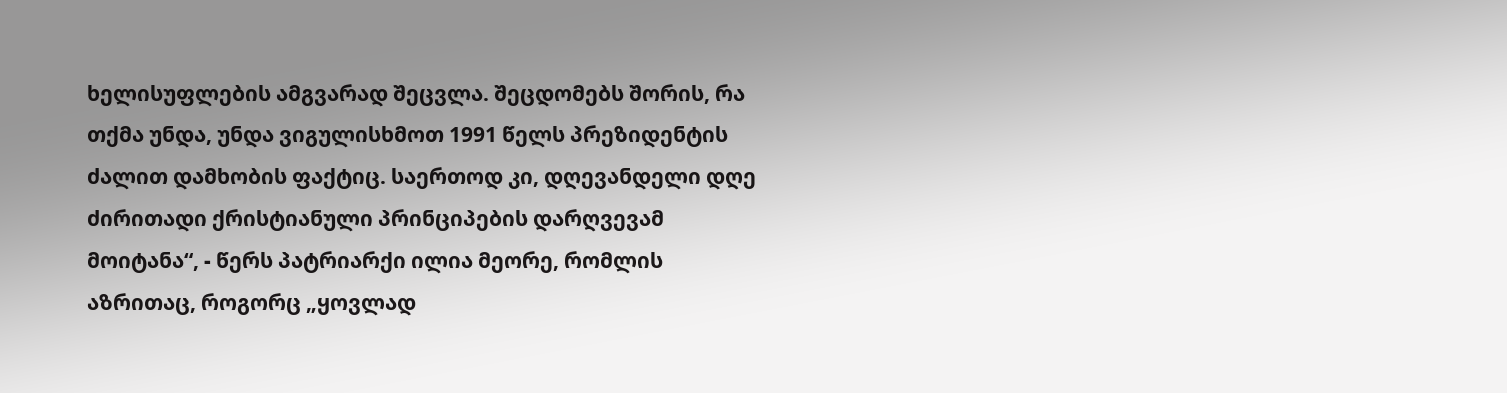ხელისუფლების ამგვარად შეცვლა. შეცდომებს შორის, რა თქმა უნდა, უნდა ვიგულისხმოთ 1991 წელს პრეზიდენტის ძალით დამხობის ფაქტიც. საერთოდ კი, დღევანდელი დღე ძირითადი ქრისტიანული პრინციპების დარღვევამ მოიტანა“, - წერს პატრიარქი ილია მეორე, რომლის აზრითაც, როგორც „ყოვლად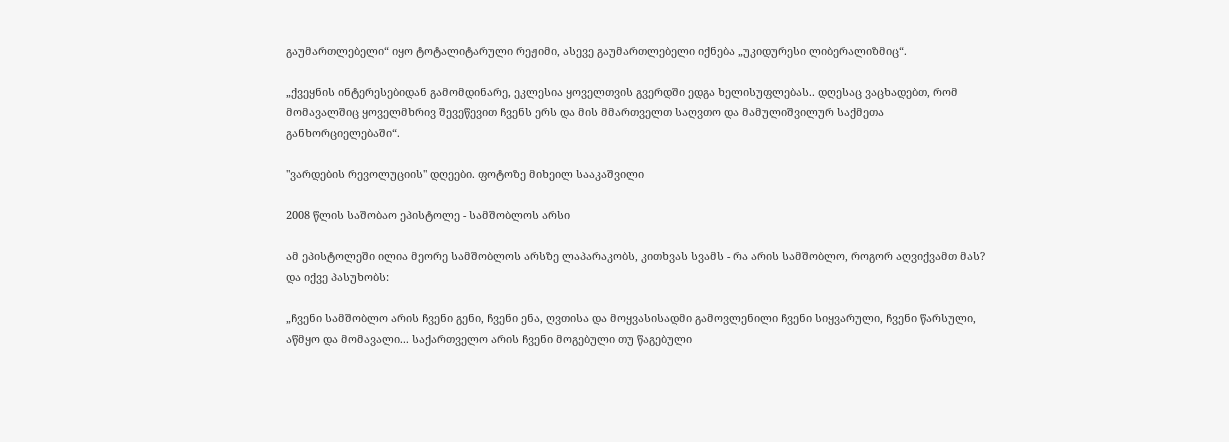გაუმართლებელი“ იყო ტოტალიტარული რეჟიმი, ასევე გაუმართლებელი იქნება „უკიდურესი ლიბერალიზმიც“.

„ქვეყნის ინტერესებიდან გამომდინარე, ეკლესია ყოველთვის გვერდში ედგა ხელისუფლებას.. დღესაც ვაცხადებთ, რომ მომავალშიც ყოველმხრივ შევეწევით ჩვენს ერს და მის მმართველთ საღვთო და მამულიშვილურ საქმეთა განხორციელებაში“.

"ვარდების რევოლუციის" დღეები. ფოტოზე მიხეილ სააკაშვილი

2008 წლის საშობაო ეპისტოლე - სამშობლოს არსი

ამ ეპისტოლეში ილია მეორე სამშობლოს არსზე ლაპარაკობს, კითხვას სვამს - რა არის სამშობლო, როგორ აღვიქვამთ მას? და იქვე პასუხობს:

„ჩვენი სამშობლო არის ჩვენი გენი, ჩვენი ენა, ღვთისა და მოყვასისადმი გამოვლენილი ჩვენი სიყვარული, ჩვენი წარსული, აწმყო და მომავალი... საქართველო არის ჩვენი მოგებული თუ წაგებული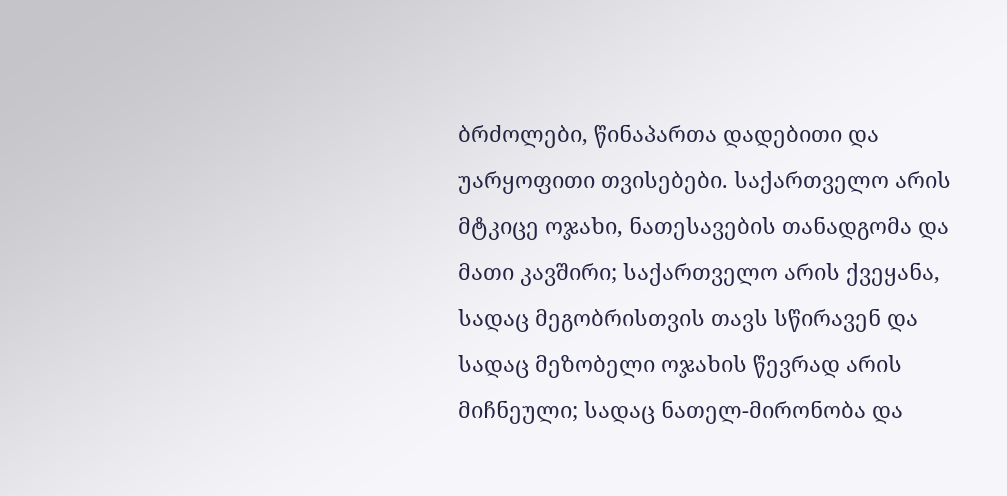ბრძოლები, წინაპართა დადებითი და უარყოფითი თვისებები. საქართველო არის მტკიცე ოჯახი, ნათესავების თანადგომა და მათი კავშირი; საქართველო არის ქვეყანა, სადაც მეგობრისთვის თავს სწირავენ და სადაც მეზობელი ოჯახის წევრად არის მიჩნეული; სადაც ნათელ-მირონობა და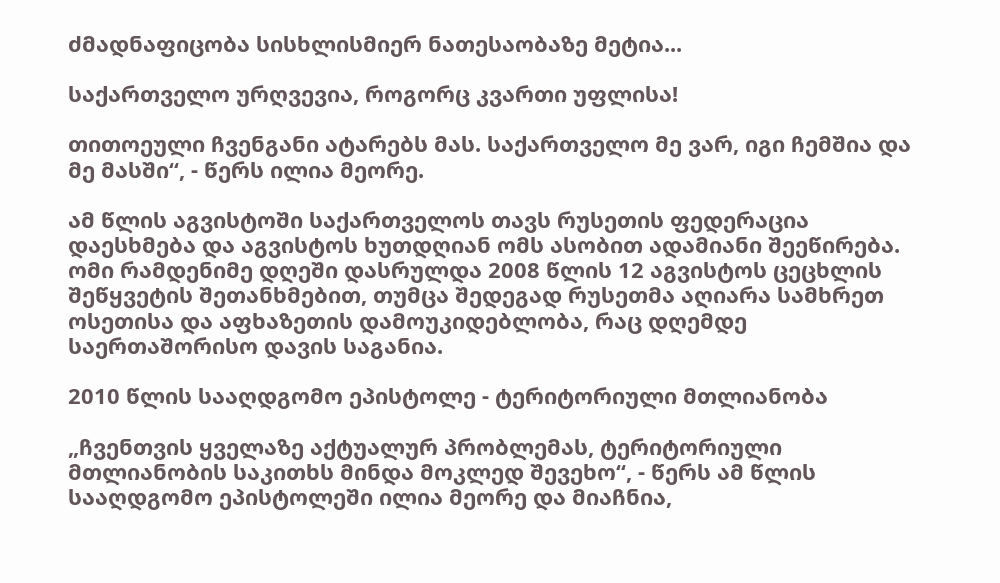ძმადნაფიცობა სისხლისმიერ ნათესაობაზე მეტია...

საქართველო ურღვევია, როგორც კვართი უფლისა!

თითოეული ჩვენგანი ატარებს მას. საქართველო მე ვარ, იგი ჩემშია და მე მასში“, - წერს ილია მეორე.

ამ წლის აგვისტოში საქართველოს თავს რუსეთის ფედერაცია დაესხმება და აგვისტოს ხუთდღიან ომს ასობით ადამიანი შეეწირება. ომი რამდენიმე დღეში დასრულდა 2008 წლის 12 აგვისტოს ცეცხლის შეწყვეტის შეთანხმებით, თუმცა შედეგად რუსეთმა აღიარა სამხრეთ ოსეთისა და აფხაზეთის დამოუკიდებლობა, რაც დღემდე საერთაშორისო დავის საგანია.

2010 წლის სააღდგომო ეპისტოლე - ტერიტორიული მთლიანობა

„ჩვენთვის ყველაზე აქტუალურ პრობლემას, ტერიტორიული მთლიანობის საკითხს მინდა მოკლედ შევეხო“, - წერს ამ წლის სააღდგომო ეპისტოლეში ილია მეორე და მიაჩნია,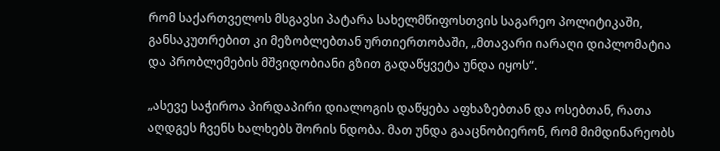რომ საქართველოს მსგავსი პატარა სახელმწიფოსთვის საგარეო პოლიტიკაში, განსაკუთრებით კი მეზობლებთან ურთიერთობაში, „მთავარი იარაღი დიპლომატია და პრობლემების მშვიდობიანი გზით გადაწყვეტა უნდა იყოს“.

„ასევე საჭიროა პირდაპირი დიალოგის დაწყება აფხაზებთან და ოსებთან, რათა აღდგეს ჩვენს ხალხებს შორის ნდობა. მათ უნდა გააცნობიერონ, რომ მიმდინარეობს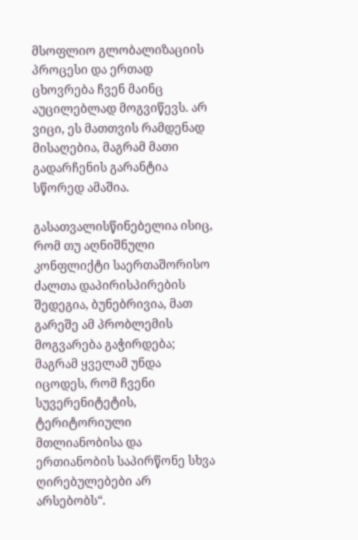მსოფლიო გლობალიზაციის პროცესი და ერთად ცხოვრება ჩვენ მაინც აუცილებლად მოგვიწევს. არ ვიცი, ეს მათთვის რამდენად მისაღებია, მაგრამ მათი გადარჩენის გარანტია სწორედ ამაშია.

გასათვალისწინებელია ისიც, რომ თუ აღნიშნული კონფლიქტი საერთაშორისო ძალთა დაპირისპირების შედეგია, ბუნებრივია, მათ გარეშე ამ პრობლემის მოგვარება გაჭირდება; მაგრამ ყველამ უნდა იცოდეს, რომ ჩვენი სუვერენიტეტის, ტერიტორიული მთლიანობისა და ერთიანობის საპირწონე სხვა ღირებულებები არ არსებობს“.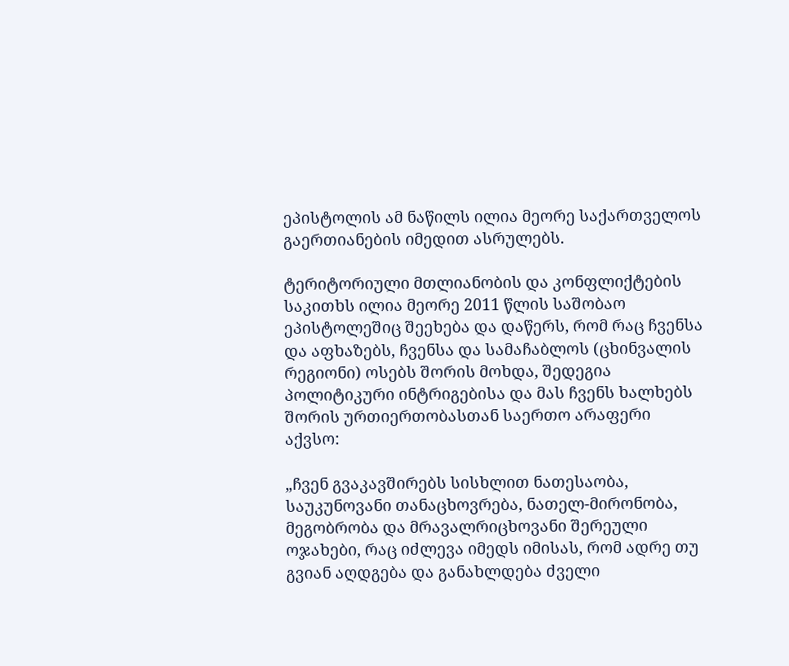ეპისტოლის ამ ნაწილს ილია მეორე საქართველოს გაერთიანების იმედით ასრულებს.

ტერიტორიული მთლიანობის და კონფლიქტების საკითხს ილია მეორე 2011 წლის საშობაო ეპისტოლეშიც შეეხება და დაწერს, რომ რაც ჩვენსა და აფხაზებს, ჩვენსა და სამაჩაბლოს (ცხინვალის რეგიონი) ოსებს შორის მოხდა, შედეგია პოლიტიკური ინტრიგებისა და მას ჩვენს ხალხებს შორის ურთიერთობასთან საერთო არაფერი აქვსო:

„ჩვენ გვაკავშირებს სისხლით ნათესაობა, საუკუნოვანი თანაცხოვრება, ნათელ-მირონობა, მეგობრობა და მრავალრიცხოვანი შერეული ოჯახები, რაც იძლევა იმედს იმისას, რომ ადრე თუ გვიან აღდგება და განახლდება ძველი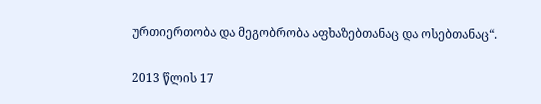ურთიერთობა და მეგობრობა აფხაზებთანაც და ოსებთანაც“.

2013 წლის 17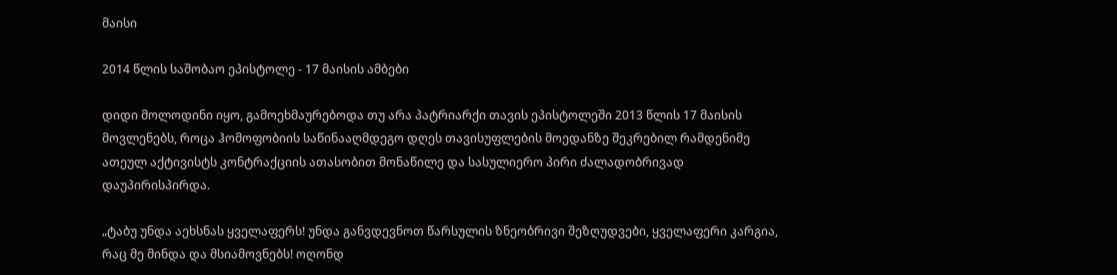მაისი

2014 წლის საშობაო ეპისტოლე - 17 მაისის ამბები

დიდი მოლოდინი იყო, გამოეხმაურებოდა თუ არა პატრიარქი თავის ეპისტოლეში 2013 წლის 17 მაისის მოვლენებს, როცა ჰომოფობიის საწინააღმდეგო დღეს თავისუფლების მოედანზე შეკრებილ რამდენიმე ათეულ აქტივისტს კონტრაქციის ათასობით მონაწილე და სასულიერო პირი ძალადობრივად დაუპირისპირდა.

„ტაბუ უნდა აეხსნას ყველაფერს! უნდა განვდევნოთ წარსულის ზნეობრივი შეზღუდვები, ყველაფერი კარგია, რაც მე მინდა და მსიამოვნებს! ოღონდ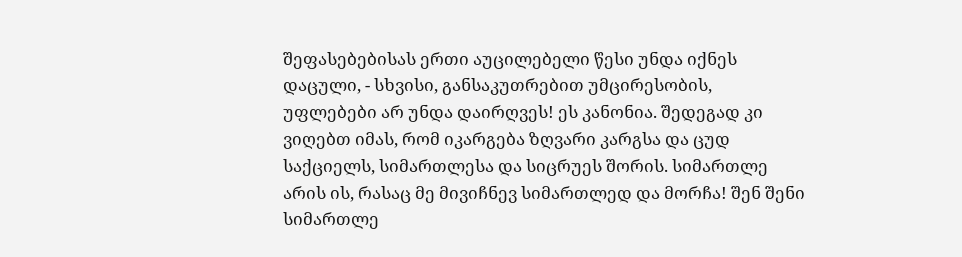შეფასებებისას ერთი აუცილებელი წესი უნდა იქნეს დაცული, - სხვისი, განსაკუთრებით უმცირესობის, უფლებები არ უნდა დაირღვეს! ეს კანონია. შედეგად კი ვიღებთ იმას, რომ იკარგება ზღვარი კარგსა და ცუდ საქციელს, სიმართლესა და სიცრუეს შორის. სიმართლე არის ის, რასაც მე მივიჩნევ სიმართლედ და მორჩა! შენ შენი სიმართლე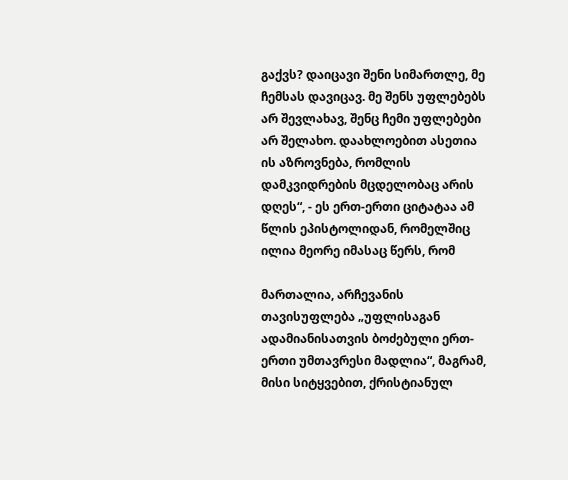გაქვს? დაიცავი შენი სიმართლე, მე ჩემსას დავიცავ. მე შენს უფლებებს არ შევლახავ, შენც ჩემი უფლებები არ შელახო. დაახლოებით ასეთია ის აზროვნება, რომლის დამკვიდრების მცდელობაც არის დღეს“, - ეს ერთ-ერთი ციტატაა ამ წლის ეპისტოლიდან, რომელშიც ილია მეორე იმასაც წერს, რომ

მართალია, არჩევანის თავისუფლება „უფლისაგან ადამიანისათვის ბოძებული ერთ-ერთი უმთავრესი მადლია“, მაგრამ, მისი სიტყვებით, ქრისტიანულ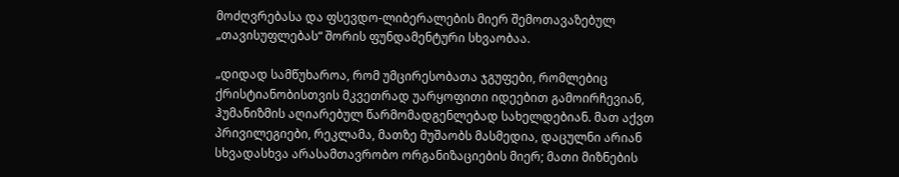მოძღვრებასა და ფსევდო-ლიბერალების მიერ შემოთავაზებულ „თავისუფლებას“ შორის ფუნდამენტური სხვაობაა.

„დიდად სამწუხაროა, რომ უმცირესობათა ჯგუფები, რომლებიც ქრისტიანობისთვის მკვეთრად უარყოფითი იდეებით გამოირჩევიან, ჰუმანიზმის აღიარებულ წარმომადგენლებად სახელდებიან. მათ აქვთ პრივილეგიები, რეკლამა, მათზე მუშაობს მასმედია, დაცულნი არიან სხვადასხვა არასამთავრობო ორგანიზაციების მიერ; მათი მიზნების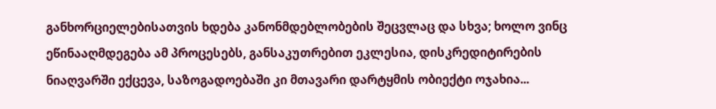განხორციელებისათვის ხდება კანონმდებლობების შეცვლაც და სხვა; ხოლო ვინც ეწინააღმდეგება ამ პროცესებს, განსაკუთრებით ეკლესია, დისკრედიტირების ნიაღვარში ექცევა, საზოგადოებაში კი მთავარი დარტყმის ობიექტი ოჯახია...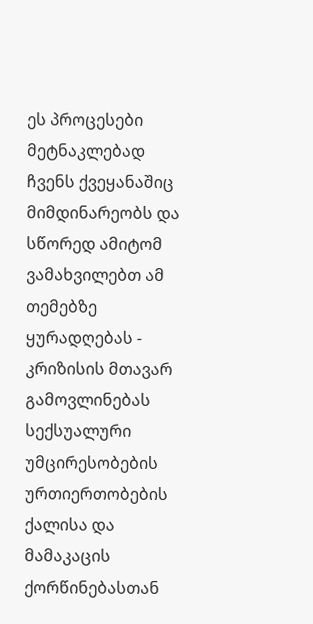ეს პროცესები მეტნაკლებად ჩვენს ქვეყანაშიც მიმდინარეობს და სწორედ ამიტომ ვამახვილებთ ამ თემებზე ყურადღებას - კრიზისის მთავარ გამოვლინებას სექსუალური უმცირესობების ურთიერთობების ქალისა და მამაკაცის ქორწინებასთან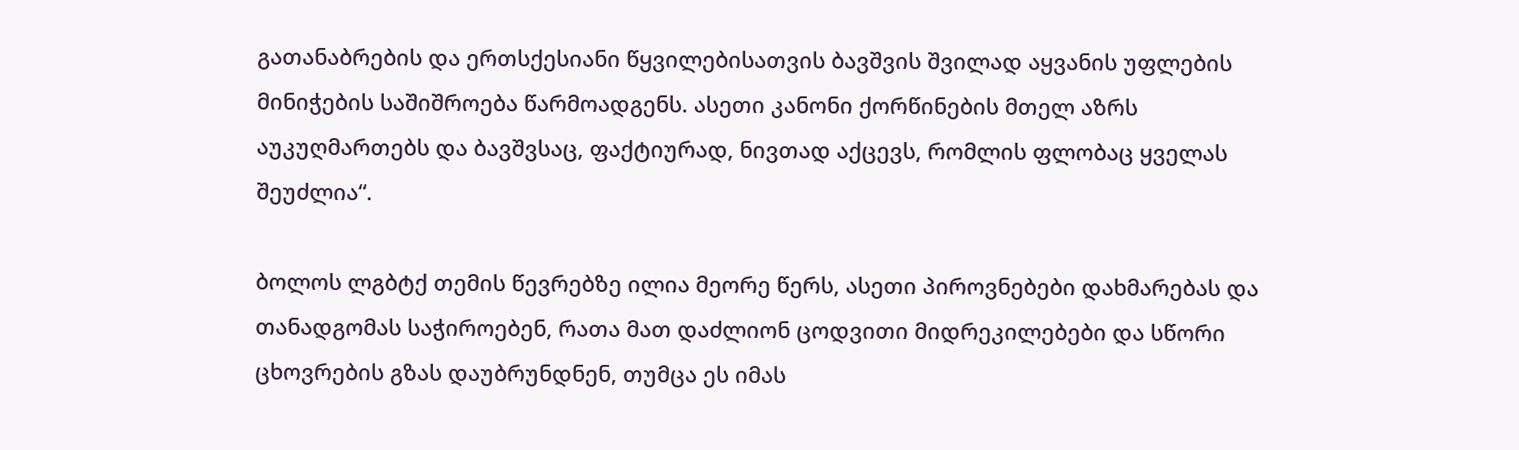გათანაბრების და ერთსქესიანი წყვილებისათვის ბავშვის შვილად აყვანის უფლების მინიჭების საშიშროება წარმოადგენს. ასეთი კანონი ქორწინების მთელ აზრს აუკუღმართებს და ბავშვსაც, ფაქტიურად, ნივთად აქცევს, რომლის ფლობაც ყველას შეუძლია“.

ბოლოს ლგბტქ თემის წევრებზე ილია მეორე წერს, ასეთი პიროვნებები დახმარებას და თანადგომას საჭიროებენ, რათა მათ დაძლიონ ცოდვითი მიდრეკილებები და სწორი ცხოვრების გზას დაუბრუნდნენ, თუმცა ეს იმას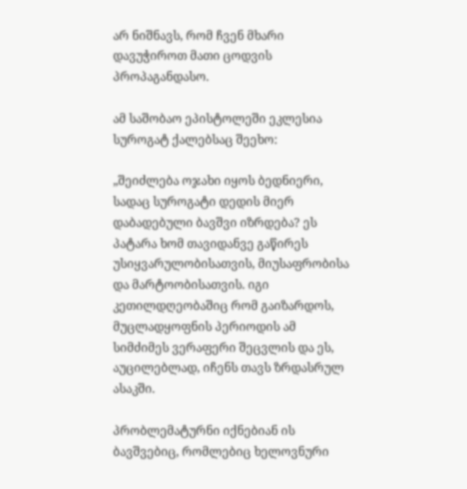არ ნიშნავს, რომ ჩვენ მხარი დავუჭიროთ მათი ცოდვის პროპაგანდასო.

ამ საშობაო ეპისტოლეში ეკლესია სუროგატ ქალებსაც შეეხო:

„შეიძლება ოჯახი იყოს ბედნიერი, სადაც სუროგატი დედის მიერ დაბადებული ბავშვი იზრდება? ეს პატარა ხომ თავიდანვე გაწირეს უსიყვარულობისათვის, მიუსაფრობისა და მარტოობისათვის. იგი კეთილდღეობაშიც რომ გაიზარდოს, მუცლადყოფნის პერიოდის ამ სიმძიმეს ვერაფერი შეცვლის და ეს, აუცილებლად, იჩენს თავს ზრდასრულ ასაკში.

პრობლემატურნი იქნებიან ის ბავშვებიც, რომლებიც ხელოვნური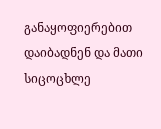განაყოფიერებით დაიბადნენ და მათი სიცოცხლე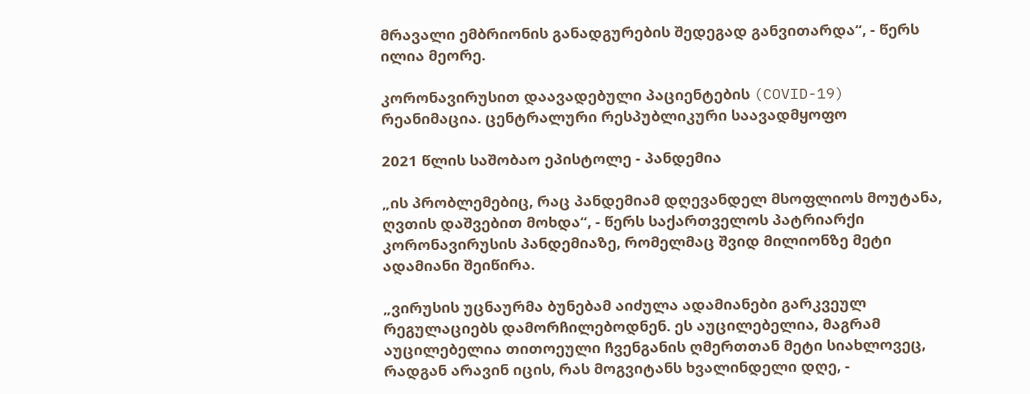მრავალი ემბრიონის განადგურების შედეგად განვითარდა“, - წერს ილია მეორე.

კორონავირუსით დაავადებული პაციენტების (COVID-19) რეანიმაცია. ცენტრალური რესპუბლიკური საავადმყოფო

2021 წლის საშობაო ეპისტოლე - პანდემია

„ის პრობლემებიც, რაც პანდემიამ დღევანდელ მსოფლიოს მოუტანა, ღვთის დაშვებით მოხდა“, - წერს საქართველოს პატრიარქი კორონავირუსის პანდემიაზე, რომელმაც შვიდ მილიონზე მეტი ადამიანი შეიწირა.

„ვირუსის უცნაურმა ბუნებამ აიძულა ადამიანები გარკვეულ რეგულაციებს დამორჩილებოდნენ. ეს აუცილებელია, მაგრამ აუცილებელია თითოეული ჩვენგანის ღმერთთან მეტი სიახლოვეც, რადგან არავინ იცის, რას მოგვიტანს ხვალინდელი დღე, -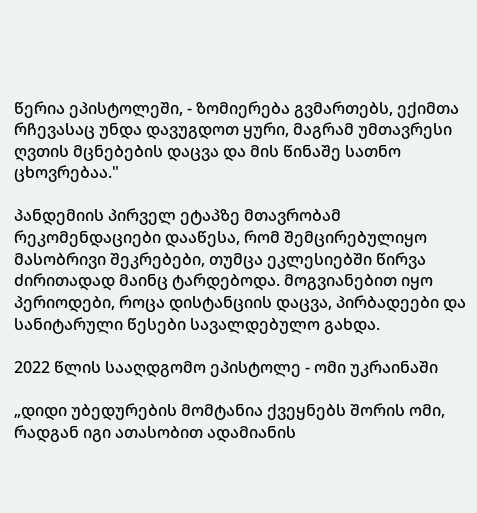წერია ეპისტოლეში, - ზომიერება გვმართებს, ექიმთა რჩევასაც უნდა დავუგდოთ ყური, მაგრამ უმთავრესი ღვთის მცნებების დაცვა და მის წინაშე სათნო ცხოვრებაა."

პანდემიის პირველ ეტაპზე მთავრობამ რეკომენდაციები დააწესა, რომ შემცირებულიყო მასობრივი შეკრებები, თუმცა ეკლესიებში წირვა ძირითადად მაინც ტარდებოდა. მოგვიანებით იყო პერიოდები, როცა დისტანციის დაცვა, პირბადეები და სანიტარული წესები სავალდებულო გახდა.

2022 წლის სააღდგომო ეპისტოლე - ომი უკრაინაში

„დიდი უბედურების მომტანია ქვეყნებს შორის ომი, რადგან იგი ათასობით ადამიანის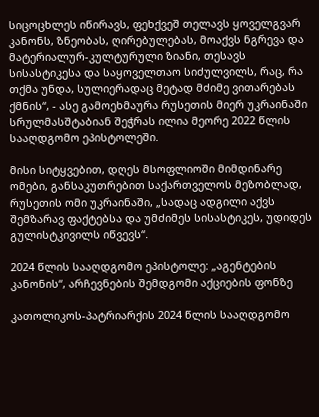სიცოცხლეს იწირავს, ფეხქვეშ თელავს ყოველგვარ კანონს, ზნეობას, ღირებულებას, მოაქვს ნგრევა და მატერიალურ-კულტურული ზიანი, თესავს სისასტიკესა და საყოველთაო სიძულვილს, რაც, რა თქმა უნდა, სულიერადაც მეტად მძიმე ვითარებას ქმნის“, - ასე გამოეხმაურა რუსეთის მიერ უკრაინაში სრულმასშტაბიან შეჭრას ილია მეორე 2022 წლის სააღდგომო ეპისტოლეში.

მისი სიტყვებით, დღეს მსოფლიოში მიმდინარე ომები, განსაკუთრებით საქართველოს მეზობლად, რუსეთის ომი უკრაინაში, „სადაც ადგილი აქვს შემზარავ ფაქტებსა და უმძიმეს სისასტიკეს, უდიდეს გულისტკივილს იწვევს“.

2024 წლის სააღდგომო ეპისტოლე: „აგენტების კანონის“, არჩევნების შემდგომი აქციების ფონზე

კათოლიკოს-პატრიარქის 2024 წლის სააღდგომო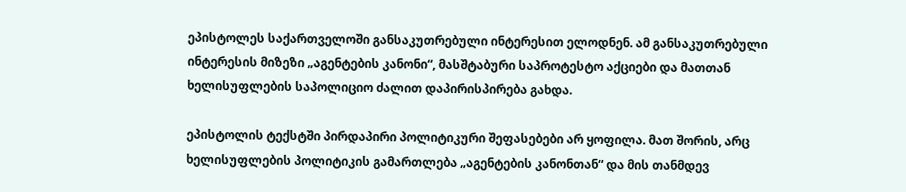ეპისტოლეს საქართველოში განსაკუთრებული ინტერესით ელოდნენ. ამ განსაკუთრებული ინტერესის მიზეზი „აგენტების კანონი“, მასშტაბური საპროტესტო აქციები და მათთან ხელისუფლების საპოლიციო ძალით დაპირისპირება გახდა.

ეპისტოლის ტექსტში პირდაპირი პოლიტიკური შეფასებები არ ყოფილა. მათ შორის, არც ხელისუფლების პოლიტიკის გამართლება „აგენტების კანონთან“ და მის თანმდევ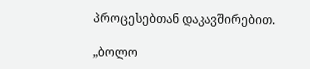პროცესებთან დაკავშირებით.

„ბოლო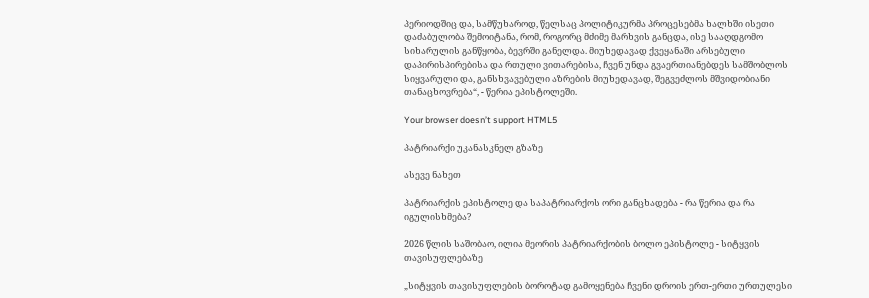პერიოდშიც და, სამწუხაროდ, წელსაც პოლიტიკურმა პროცესებმა ხალხში ისეთი დაძაბულობა შემოიტანა, რომ, როგორც მძიმე მარხვის განცდა, ისე სააღდგომო სიხარულის განწყობა, ბევრში განელდა. მიუხედავად ქვეყანაში არსებული დაპირისპირებისა და რთული ვითარებისა, ჩვენ უნდა გვაერთიანებდეს სამშობლოს სიყვარული და, განსხვავებული აზრების მიუხედავად, შეგვეძლოს მშვიდობიანი თანაცხოვრება“, - წერია ეპისტოლეში.

Your browser doesn’t support HTML5

პატრიარქი უკანასკნელ გზაზე

ასევე ნახეთ

პატრიარქის ეპისტოლე და საპატრიარქოს ორი განცხადება - რა წერია და რა იგულისხმება?

2026 წლის საშობაო, ილია მეორის პატრიარქობის ბოლო ეპისტოლე - სიტყვის თავისუფლებაზე

„სიტყვის თავისუფლების ბოროტად გამოყენება ჩვენი დროის ერთ-ერთი ურთულესი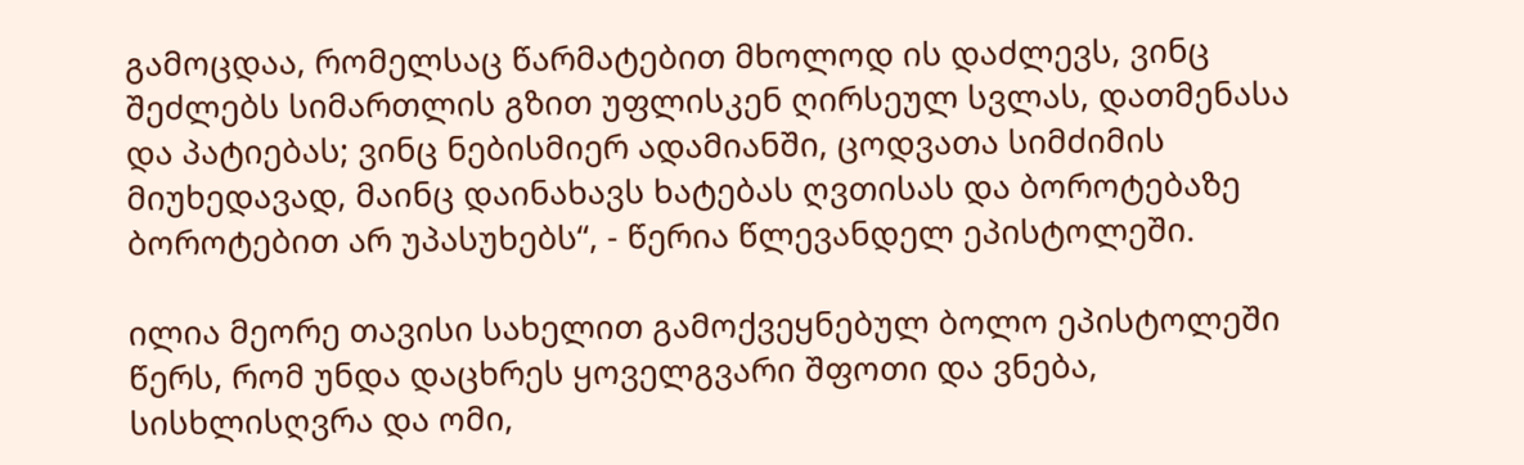გამოცდაა, რომელსაც წარმატებით მხოლოდ ის დაძლევს, ვინც შეძლებს სიმართლის გზით უფლისკენ ღირსეულ სვლას, დათმენასა და პატიებას; ვინც ნებისმიერ ადამიანში, ცოდვათა სიმძიმის მიუხედავად, მაინც დაინახავს ხატებას ღვთისას და ბოროტებაზე ბოროტებით არ უპასუხებს“, - წერია წლევანდელ ეპისტოლეში.

ილია მეორე თავისი სახელით გამოქვეყნებულ ბოლო ეპისტოლეში წერს, რომ უნდა დაცხრეს ყოველგვარი შფოთი და ვნება, სისხლისღვრა და ომი,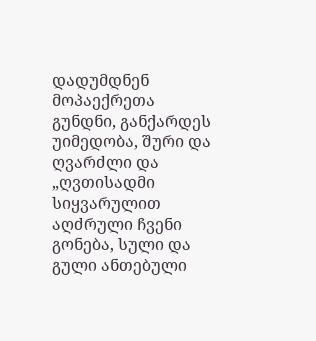დადუმდნენ მოპაექრეთა გუნდნი, განქარდეს უიმედობა, შური და ღვარძლი და „ღვთისადმი სიყვარულით აღძრული ჩვენი გონება, სული და გული ანთებული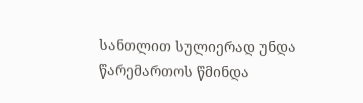სანთლით სულიერად უნდა წარემართოს წმინდა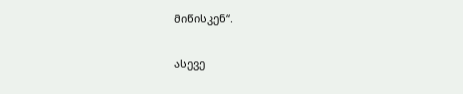მიწისკენ“.

ასევე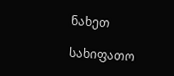ნახეთ

სახიფათო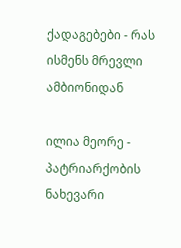ქადაგებები - რას ისმენს მრევლი ამბიონიდან

ილია მეორე - პატრიარქობის ნახევარი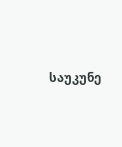საუკუნე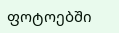ფოტოებში